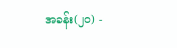အခန်း(၂ဝ) -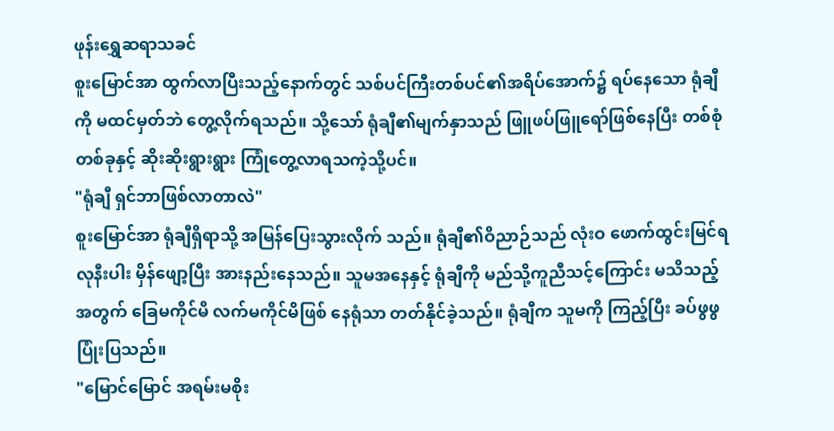ဖုန်းရွှေဆရာသခင်
စူးမြောင်အာ ထွက်လာပြီးသည့်နောက်တွင် သစ်ပင်ကြီးတစ်ပင်၏အရိပ်အောက်၌ ရပ်နေသော ရုံချီကို မထင်မှတ်ဘဲ တွေ့လိုက်ရသည်။ သို့သော် ရုံချီ၏မျက်နှာသည် ဖြူဖပ်ဖြူရော်ဖြစ်နေပြီး တစ်စုံတစ်ခုနှင့် ဆိုးဆိုးရွားရွား ကြုံတွေ့လာရသကဲ့သို့ပင်။
"ရုံချီ ရှင်ဘာဖြစ်လာတာလဲ"
စူးမြောင်အာ ရုံချီရှိရာသို့ အမြန်ပြေးသွားလိုက် သည်။ ရုံချီ၏ဝိညာဉ်သည် လုံးဝ ဖောက်ထွင်းမြင်ရလုနီးပါး မှိန်ဖျော့ပြီး အားနည်းနေသည်။ သူမအနေနှင့် ရုံချီကို မည်သို့ကူညီသင့်ကြောင်း မသိသည့်အတွက် ခြေမကိုင်မိ လက်မကိုင်မိဖြစ် နေရုံသာ တတ်နိုင်ခဲ့သည်။ ရုံချီက သူမကို ကြည့်ပြီး ခပ်ဖွဖွ ပြုံးပြသည်။
"မြောင်မြောင် အရမ်းမစိုး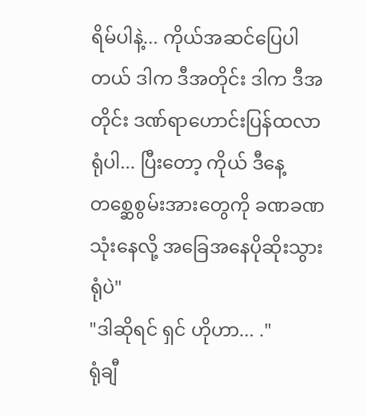ရိမ်ပါနဲ့... ကိုယ်အဆင်ပြေပါတယ် ဒါက ဒီအတိုင်း ဒါက ဒီအတိုင်း ဒဏ်ရာဟောင်းပြန်ထလာရုံပါ... ပြီးတော့ ကိုယ် ဒီနေ့ တစ္ဆေစွမ်းအားတွေကို ခဏခဏ သုံးနေလို့ အခြေအနေပိုဆိုးသွားရုံပဲ"
"ဒါဆိုရင် ရှင် ဟိုဟာ... ."
ရုံချီ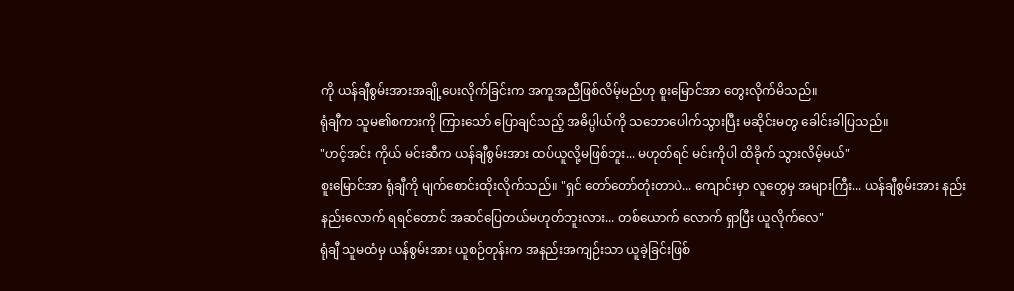ကို ယန်ချီစွမ်းအားအချို့ပေးလိုက်ခြင်းက အကူအညီဖြစ်လိမ့်မည်ဟု စူးမြောင်အာ တွေးလိုက်မိသည်။
ရုံချီက သူမ၏စကားကို ကြားသော် ပြောချင်သည့် အဓိပ္ပါယ်ကို သဘောပေါက်သွားပြီး မဆိုင်းမတွ ခေါင်းခါပြသည်။
"ဟင့်အင်း ကိုယ် မင်းဆီက ယန်ချီစွမ်းအား ထပ်ယူလို့မဖြစ်ဘူး... မဟုတ်ရင် မင်းကိုပါ ထိခိုက် သွားလိမ့်မယ်"
စူးမြောင်အာ ရုံချီကို မျက်စောင်းထိုးလိုက်သည်။ "ရှင် တော်တော်တုံးတာပဲ... ကျောင်းမှာ လူတွေမှ အများကြီး... ယန်ချီစွမ်းအား နည်းနည်းလောက် ရရင်တောင် အဆင်ပြေတယ်မဟုတ်ဘူးလား... တစ်ယောက် လောက် ရှာပြီး ယူလိုက်လေ"
ရုံချီ သူမထံမှ ယန်စွမ်းအား ယူစဉ်တုန်းက အနည်းအကျဉ်းသာ ယူခဲ့ခြင်းဖြစ်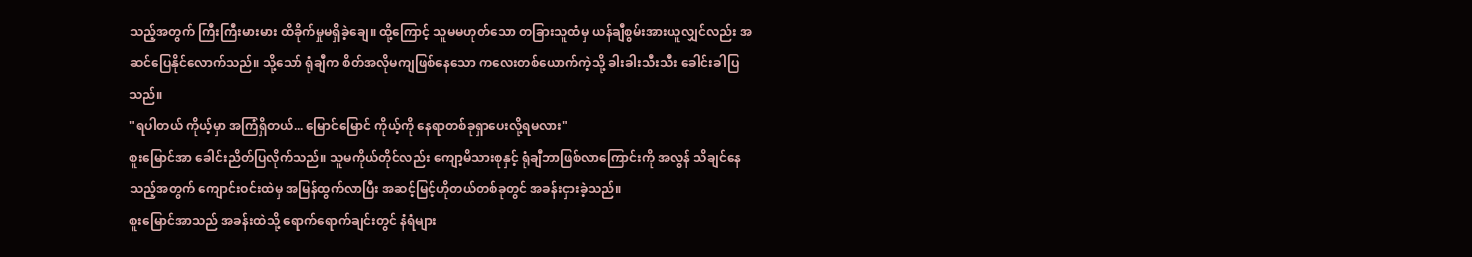သည့်အတွက် ကြီးကြီးမားမား ထိခိုက်မှုမရှိခဲ့ချေ။ ထို့ကြောင့် သူမမဟုတ်သော တခြားသူထံမှ ယန်ချီစွမ်းအားယူလျှင်လည်း အဆင်ပြေနိုင်လောက်သည်။ သို့သော် ရုံချီက စိတ်အလိုမကျဖြစ်နေသော ကလေးတစ်ယောက်ကဲ့သို့ ခါးခါးသီးသီး ခေါင်းခါပြသည်။
"ရပါတယ် ကိုယ့်မှာ အကြံရှိတယ်... မြောင်မြောင် ကိုယ့်ကို နေရာတစ်ခုရှာပေးလို့ရမလား"
စူးမြောင်အာ ခေါင်းညိတ်ပြလိုက်သည်။ သူမကိုယ်တိုင်လည်း ကျော့မိသားစုနှင့် ရုံချီဘာဖြစ်လာကြောင်းကို အလွန် သိချင်နေသည့်အတွက် ကျောင်းဝင်းထဲမှ အမြန်ထွက်လာပြီး အဆင့်မြင့်ဟိုတယ်တစ်ခုတွင် အခန်းငှားခဲ့သည်။
စူးမြောင်အာသည် အခန်းထဲသို့ ရောက်ရောက်ချင်းတွင် နံရံများ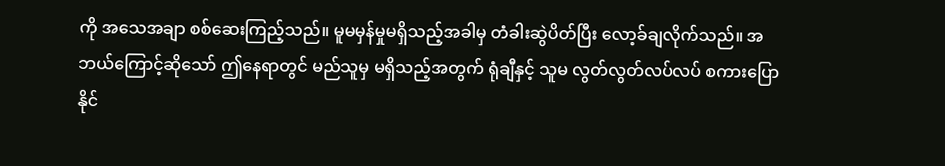ကို အသေအချာ စစ်ဆေးကြည့်သည်။ မူမမှန်မှုမရှိသည့်အခါမှ တံခါးဆွဲပိတ်ပြီး လော့ခ်ချလိုက်သည်။ အဘယ်ကြောင့်ဆိုသော် ဤနေရာတွင် မည်သူမှ မရှိသည့်အတွက် ရုံချီနှင့် သူမ လွတ်လွတ်လပ်လပ် စကားပြောနိုင်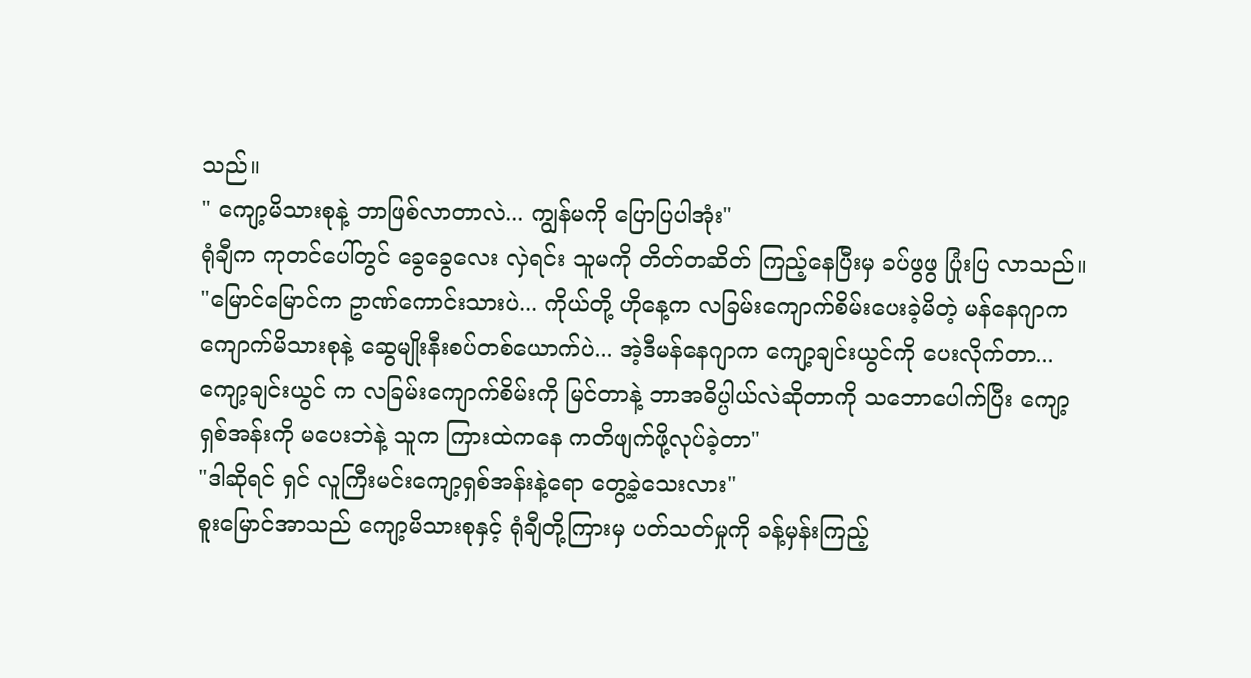သည်။
" ကျော့မိသားစုနဲ့ ဘာဖြစ်လာတာလဲ... ကျွန်မကို ပြောပြပါအုံး"
ရုံချီက ကုတင်ပေါ်တွင် ခွေခွေလေး လှဲရင်း သူမကို တိတ်တဆိတ် ကြည့်နေပြီးမှ ခပ်ဖွဖွ ပြုံးပြ လာသည်။
"မြောင်မြောင်က ဥာဏ်ကောင်းသားပဲ... ကိုယ်တို့ ဟိုနေ့က လခြမ်းကျောက်စိမ်းပေးခဲ့မိတဲ့ မန်နေဂျာက ကျောက်မိသားစုနဲ့ ဆွေမျိုးနီးစပ်တစ်ယောက်ပဲ... အဲ့ဒီမန်နေဂျာက ကျော့ချင်းယွင်ကို ပေးလိုက်တာ... ကျော့ချင်းယွင် က လခြမ်းကျောက်စိမ်းကို မြင်တာနဲ့ ဘာအဓိပ္ပါယ်လဲဆိုတာကို သဘောပေါက်ပြီး ကျော့ရှစ်အန်းကို မပေးဘဲနဲ့ သူက ကြားထဲကနေ ကတိဖျက်ဖို့လုပ်ခဲ့တာ"
"ဒါဆိုရင် ရှင် လူကြီးမင်းကျော့ရှစ်အန်းနဲ့ရော တွေ့ခဲ့သေးလား"
စူးမြောင်အာသည် ကျော့မိသားစုနှင့် ရုံချီတို့ကြားမှ ပတ်သတ်မှုကို ခန့်မှန်းကြည့်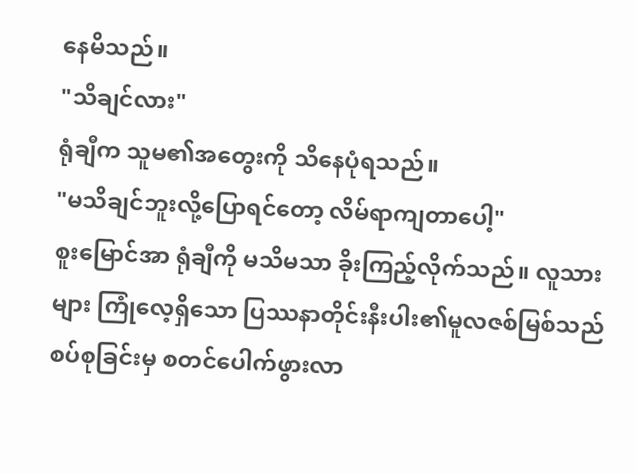နေမိသည်။
"သိချင်လား"
ရုံချီက သူမ၏အတွေးကို သိနေပုံရသည်။
"မသိချင်ဘူးလို့ပြောရင်တော့ လိမ်ရာကျတာပေါ့"
စူးမြောင်အာ ရုံချီကို မသိမသာ ခိုးကြည့်လိုက်သည်။ လူသားများ ကြုံလေ့ရှိသော ပြဿနာတိုင်းနီးပါး၏မူလဇစ်မြစ်သည် စပ်စုခြင်းမှ စတင်ပေါက်ဖွားလာ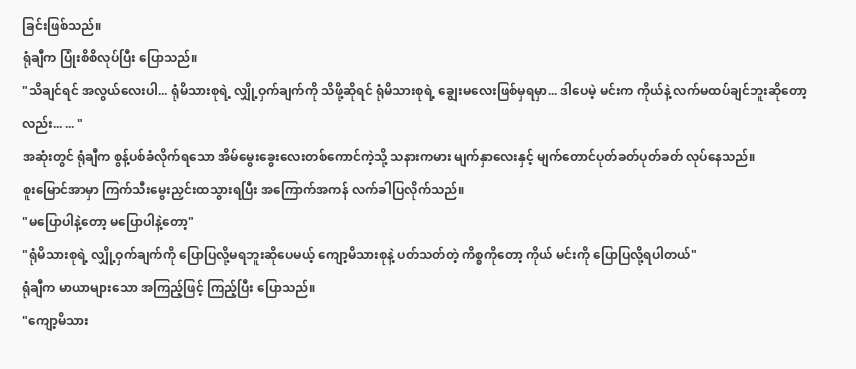ခြင်းဖြစ်သည်။
ရုံချီက ပြုံးစိစိလုပ်ပြီး ပြောသည်။
"သိချင်ရင် အလွယ်လေးပါ... ရုံမိသားစုရဲ့ လျှို့ဝှက်ချက်ကို သိဖို့ဆိုရင် ရုံမိသားစုရဲ့ ချွေးမလေးဖြစ်မှရမှာ... ဒါပေမဲ့ မင်းက ကိုယ်နဲ့ လက်မထပ်ချင်ဘူးဆိုတော့လည်း... ... "
အဆုံးတွင် ရုံချီက စွန့်ပစ်ခံလိုက်ရသော အိမ်မွေးခွေးလေးတစ်ကောင်ကဲ့သို့ သနားကမား မျက်နှာလေးနှင့် မျက်တောင်ပုတ်ခတ်ပုတ်ခတ် လုပ်နေသည်။
စူးမြောင်အာမှာ ကြက်သီးမွေးညှင်းထသွားရပြီး အကြောက်အကန် လက်ခါပြလိုက်သည်။
"မပြောပါနဲ့တော့ မပြောပါနဲ့တော့"
"ရုံမိသားစုရဲ့ လျှို့ဝှက်ချက်ကို ပြောပြလို့မရဘူးဆိုပေမယ့် ကျော့မိသားစုနဲ့ ပတ်သတ်တဲ့ ကိစ္စကိုတော့ ကိုယ် မင်းကို ပြောပြလို့ရပါတယ်"
ရုံချီက မာယာများသော အကြည့်ဖြင့် ကြည့်ပြီး ပြောသည်။
"ကျော့မိသား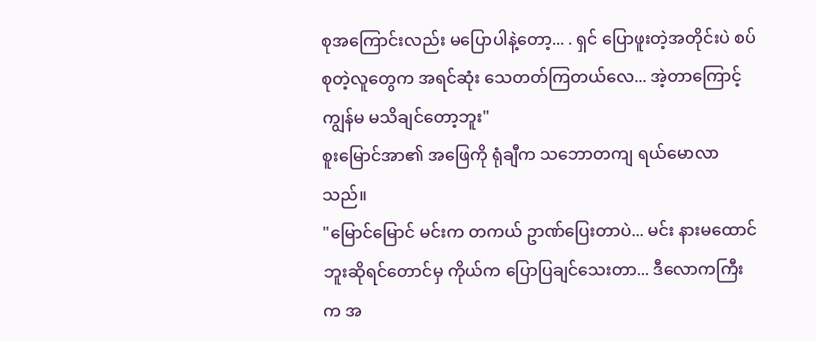စုအကြောင်းလည်း မပြောပါနဲ့တော့... . ရှင် ပြောဖူးတဲ့အတိုင်းပဲ စပ်စုတဲ့လူတွေက အရင်ဆုံး သေတတ်ကြတယ်လေ... အဲ့တာကြောင့် ကျွန်မ မသိချင်တော့ဘူး"
စူးမြောင်အာ၏ အဖြေကို ရုံချီက သဘောတကျ ရယ်မောလာသည်။
"မြောင်မြောင် မင်းက တကယ် ဥာဏ်ပြေးတာပဲ... မင်း နားမထောင်ဘူးဆိုရင်တောင်မှ ကိုယ်က ပြောပြချင်သေးတာ... ဒီလောကကြီးက အ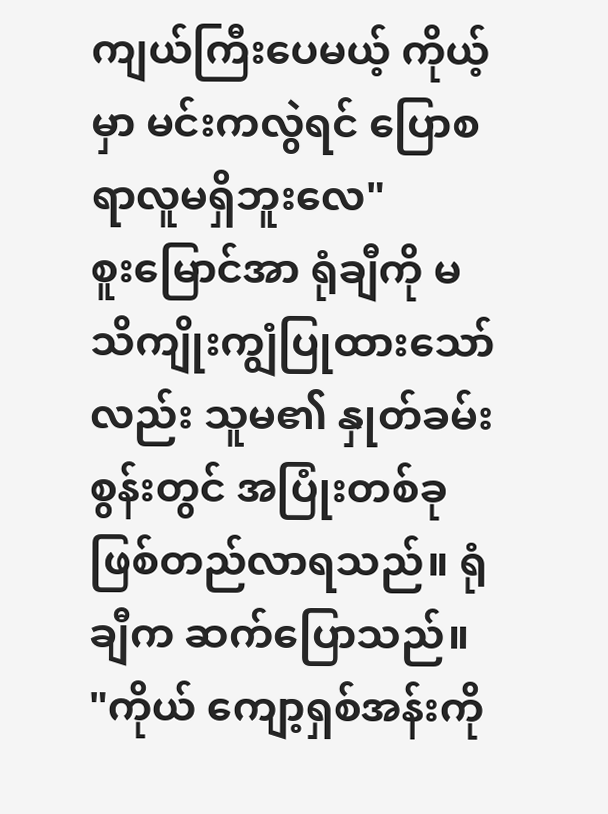ကျယ်ကြီးပေမယ့် ကိုယ့်မှာ မင်းကလွဲရင် ပြောစရာလူမရှိဘူးလေ"
စူးမြောင်အာ ရုံချီကို မသိကျိုးကျွံပြုထားသော် လည်း သူမ၏ နှုတ်ခမ်းစွန်းတွင် အပြုံးတစ်ခု ဖြစ်တည်လာရသည်။ ရုံချီက ဆက်ပြောသည်။
"ကိုယ် ကျော့ရှစ်အန်းကို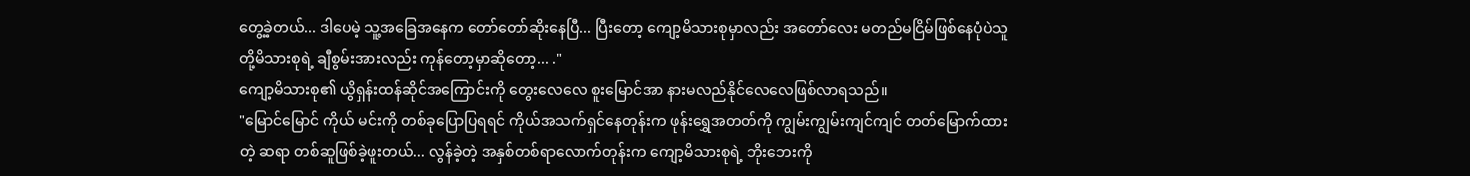တွေ့ခဲ့တယ်... ဒါပေမဲ့ သူ့အခြေအနေက တော်တော်ဆိုးနေပြီ... ပြီးတော့ ကျော့မိသားစုမှာလည်း အတော်လေး မတည်မငြိမ်ဖြစ်နေပုံပဲသူတို့မိသားစုရဲ့ ချီစွမ်းအားလည်း ကုန်တော့မှာဆိုတော့... ."
ကျော့မိသားစု၏ ယွိရှန်းထန်ဆိုင်အကြောင်းကို တွေးလေလေ စူးမြောင်အာ နားမလည်နိုင်လေလေဖြစ်လာရသည်။
"မြောင်မြောင် ကိုယ် မင်းကို တစ်ခုပြောပြရရင် ကိုယ်အသက်ရှင်နေတုန်းက ဖုန်းရွှေအတတ်ကို ကျွမ်းကျွမ်းကျင်ကျင် တတ်မြောက်ထားတဲ့ ဆရာ တစ်ဆူဖြစ်ခဲ့ဖူးတယ်... လွန်ခဲ့တဲ့ အနှစ်တစ်ရာလောက်တုန်းက ကျော့မိသားစုရဲ့ ဘိုးဘေးကို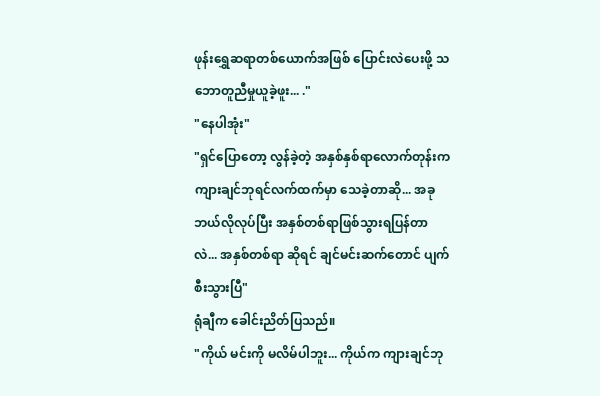ဖုန်းရွှေဆရာတစ်ယောက်အဖြစ် ပြောင်းလဲပေးဖို့ သဘောတူညီမှုယူခဲ့ဖူး... ."
"နေပါအုံး"
"ရှင်ပြောတော့ လွန်ခဲ့တဲ့ အနှစ်နှစ်ရာလောက်တုန်းက ကျားချင်ဘုရင်လက်ထက်မှာ သေခဲ့တာဆို... အခု ဘယ်လိုလုပ်ပြီး အနှစ်တစ်ရာဖြစ်သွားရပြန်တာလဲ... အနှစ်တစ်ရာ ဆိုရင် ချင်မင်းဆက်တောင် ပျက်စီးသွားပြီ"
ရုံချီက ခေါင်းညိတ်ပြသည်။
"ကိုယ် မင်းကို မလိမ်ပါဘူး... ကိုယ်က ကျားချင်ဘု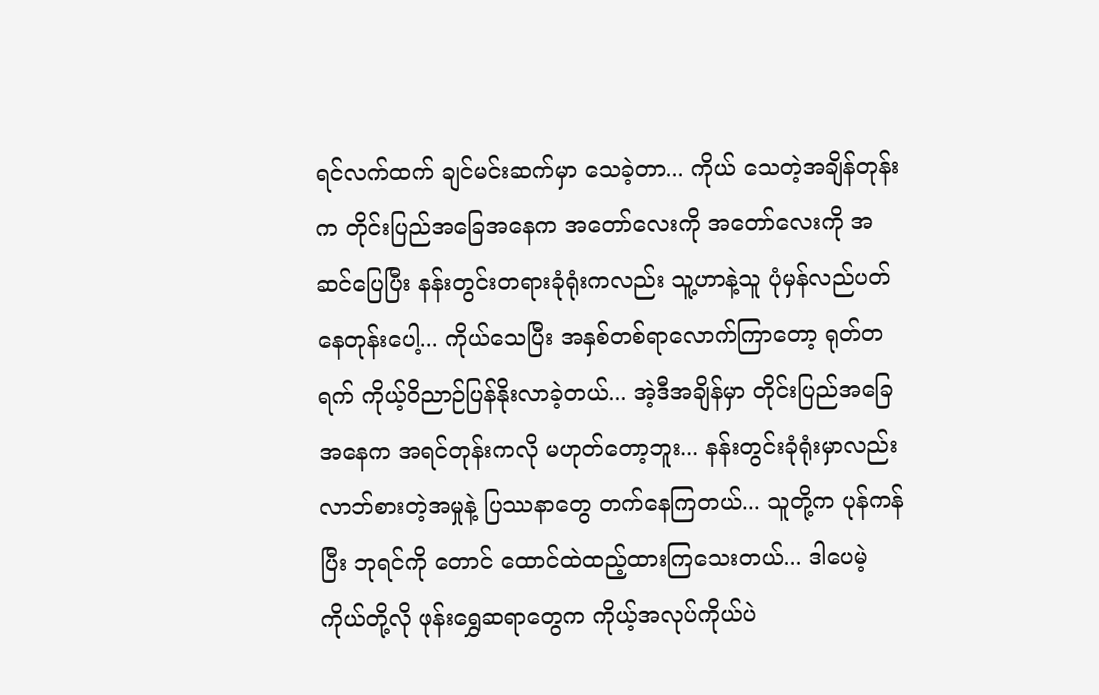ရင်လက်ထက် ချင်မင်းဆက်မှာ သေခဲ့တာ... ကိုယ် သေတဲ့အချိန်တုန်းက တိုင်းပြည်အခြေအနေက အတော်လေးကို အတော်လေးကို အဆင်ပြေပြီး နန်းတွင်းတရားခုံရုံးကလည်း သူ့ဟာနဲ့သူ ပုံမှန်လည်ပတ်နေတုန်းပေါ့... ကိုယ်သေပြီး အနှစ်တစ်ရာလောက်ကြာတော့ ရုတ်တရက် ကိုယ့်ဝိညာဉ်ပြန်နိုးလာခဲ့တယ်... အဲ့ဒီအချိန်မှာ တိုင်းပြည်အခြေအနေက အရင်တုန်းကလို မဟုတ်တော့ဘူး... နန်းတွင်းခုံရုံးမှာလည်း လာဘ်စားတဲ့အမှုနဲ့ ပြဿနာတွေ တက်နေကြတယ်... သူတို့က ပုန်ကန်ပြီး ဘုရင်ကို တောင် ထောင်ထဲထည့်ထားကြသေးတယ်... ဒါပေမဲ့ကိုယ်တို့လို ဖုန်းရွှေဆရာတွေက ကိုယ့်အလုပ်ကိုယ်ပဲ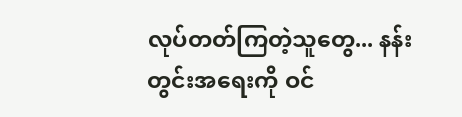လုပ်တတ်ကြတဲ့သူတွေ... နန်းတွင်းအရေးကို ဝင်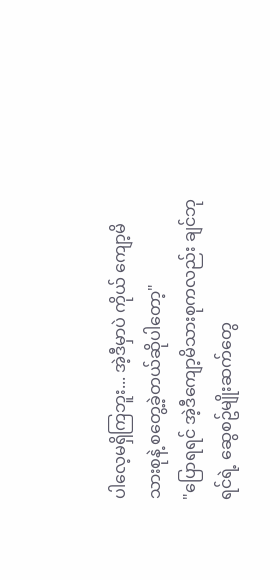ပါလေ့မရှိကြဘူး... အဲ့ဒီမှာပဲ ကိုယ် ကျော့မိသားစုနဲ့ စတွေ့ခဲ့တယ်ဆိုပါတော့"
"ပြောရရင် အဲ့ဒီကျော့မိသားစုကလည်း ချင်ဘုရင်ရဲ့ ဆွေစဥ်မျိုးဆက်တွေ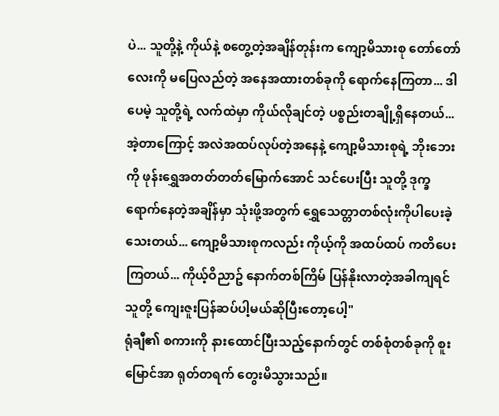ပဲ... သူတို့နဲ့ ကိုယ်နဲ့ စတွေ့တဲ့အချိန်တုန်းက ကျော့မိသားစု တော်တော်လေးကို မပြေလည်တဲ့ အနေအထားတစ်ခုကို ရောက်နေကြတာ... ဒါပေမဲ့ သူတို့ရဲ့ လက်ထဲမှာ ကိုယ်လိုချင်တဲ့ ပစ္စည်းတချို့ရှိနေတယ်... အဲ့တာကြောင့် အလဲအထပ်လုပ်တဲ့အနေနဲ့ ကျော့မိသားစုရဲ့ ဘိုးဘေးကို ဖုန်းရွှေအတတ်တတ်မြောက်အောင် သင်ပေးပြီး သူတို့ ဒုက္ခရောက်နေတဲ့အချိန်မှာ သုံးဖို့အတွက် ရွှေသေတ္တာတစ်လုံးကိုပါပေးခဲ့သေးတယ်... ကျော့မိသားစုကလည်း ကိုယ့်ကို အထပ်ထပ် ကတိပေးကြတယ်... ကိုယ့်ဝိညာဥ် နောက်တစ်ကြိမ် ပြန်နိုးလာတဲ့အခါကျရင် သူတို့ ကျေးဇူးပြန်ဆပ်ပါ့မယ်ဆိုပြီးတော့ပေါ့"
ရုံချီ၏ စကားကို နားထောင်ပြီးသည့်နောက်တွင် တစ်စုံတစ်ခုကို စူးမြောင်အာ ရုတ်တရက် တွေးမိသွားသည်။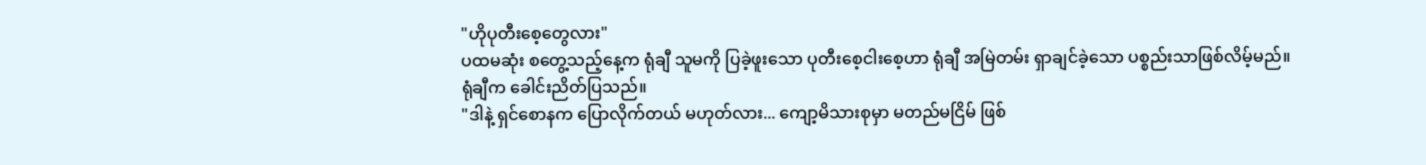"ဟိုပုတီးစေ့တွေလား"
ပထမဆုံး စတွေ့သည့်နေ့က ရုံချီ သူမကို ပြခဲ့ဖူးသော ပုတီးစေ့ငါးစေ့ဟာ ရုံချီ အမြဲတမ်း ရှာချင်ခဲ့သော ပစ္စည်းသာဖြစ်လိမ့်မည်။
ရုံချီက ခေါင်းညိတ်ပြသည်။
"ဒါနဲ့ ရှင်စောနက ပြောလိုက်တယ် မဟုတ်လား... ကျော့မိသားစုမှာ မတည်မငြိမ် ဖြစ်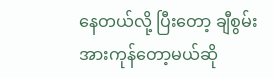နေတယ်လို့ ပြီးတော့ ချီစွမ်းအားကုန်တော့မယ်ဆို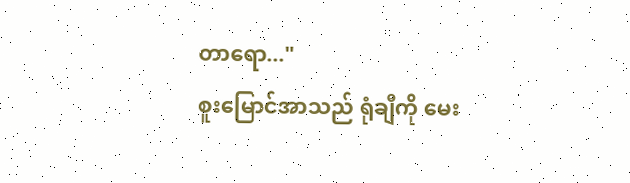တာရော..."
စူးမြောင်အာသည် ရုံချီကို မေး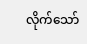လိုက်သော်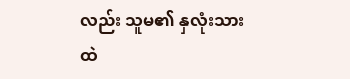လည်း သူမ၏ နှလုံးသားထဲ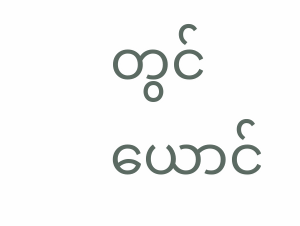တွင် ယောင်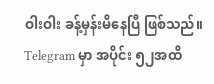ဝါးဝါး ခန့်မှန်းမိနေပြီ ဖြစ်သည်။
Telegram မှာ အပိုင်း ၅၂အထိ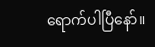ရောက်ပါပြီနော်။